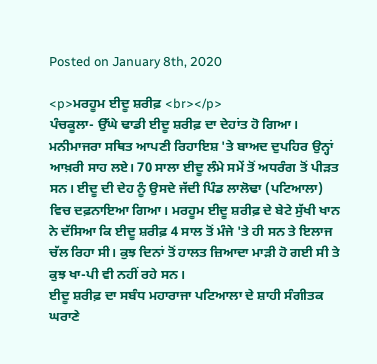Posted on January 8th, 2020

<p>ਮਰਹੂਮ ਈਦੂ ਸ਼ਰੀਫ਼ <br></p>
ਪੰਚਕੂਲਾ- ਉੱਘੇ ਢਾਡੀ ਈਦੂ ਸ਼ਰੀਫ਼ ਦਾ ਦੇਹਾਂਤ ਹੋ ਗਿਆ। ਮਨੀਮਾਜਰਾ ਸਥਿਤ ਆਪਣੀ ਰਿਹਾਇਸ਼ 'ਤੇ ਬਾਅਦ ਦੁਪਹਿਰ ਉਨ੍ਹਾਂ ਆਖ਼ਰੀ ਸਾਹ ਲਏ। 70 ਸਾਲਾ ਈਦੂ ਲੰਮੇ ਸਮੇਂ ਤੋਂ ਅਧਰੰਗ ਤੋਂ ਪੀੜਤ ਸਨ। ਈਦੂ ਦੀ ਦੇਹ ਨੂੰ ਉਸਦੇ ਜੱਦੀ ਪਿੰਡ ਲਾਲੋਢਾ (ਪਟਿਆਲਾ) ਵਿਚ ਦਫ਼ਨਾਇਆ ਗਿਆ। ਮਰਹੂਮ ਈਦੂ ਸ਼ਰੀਫ਼ ਦੇ ਬੇਟੇ ਸੁੱਖੀ ਖਾਨ ਨੇ ਦੱਸਿਆ ਕਿ ਈਦੂ ਸ਼ਰੀਫ਼ 4 ਸਾਲ ਤੋਂ ਮੰਜੇ 'ਤੇ ਹੀ ਸਨ ਤੇ ਇਲਾਜ ਚੱਲ ਰਿਹਾ ਸੀ। ਕੁਝ ਦਿਨਾਂ ਤੋਂ ਹਾਲਤ ਜ਼ਿਆਦਾ ਮਾੜੀ ਹੋ ਗਈ ਸੀ ਤੇ ਕੁਝ ਖਾ-ਪੀ ਵੀ ਨਹੀਂ ਰਹੇ ਸਨ।
ਈਦੂ ਸ਼ਰੀਫ਼ ਦਾ ਸਬੰਧ ਮਹਾਰਾਜਾ ਪਟਿਆਲਾ ਦੇ ਸ਼ਾਹੀ ਸੰਗੀਤਕ ਘਰਾਣੇ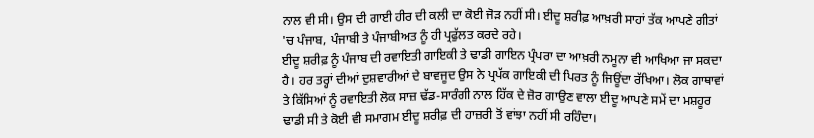ਨਾਲ ਵੀ ਸੀ। ਉਸ ਦੀ ਗਾਈ ਹੀਰ ਦੀ ਕਲੀ ਦਾ ਕੋਈ ਜੋੜ ਨਹੀਂ ਸੀ। ਈਦੂ ਸ਼ਰੀਫ਼ ਆਖ਼ਰੀ ਸਾਹਾਂ ਤੱਕ ਆਪਣੇ ਗੀਤਾਂ 'ਚ ਪੰਜਾਬ, ਪੰਜਾਬੀ ਤੇ ਪੰਜਾਬੀਅਤ ਨੂੰ ਹੀ ਪ੍ਰਫੁੱਲਤ ਕਰਦੇ ਰਹੇ।
ਈਦੂ ਸ਼ਰੀਫ਼ ਨੂੰ ਪੰਜਾਬ ਦੀ ਰਵਾਇਤੀ ਗਾਇਕੀ ਤੇ ਢਾਡੀ ਗਾਇਨ ਪ੍ਰੰਪਰਾ ਦਾ ਆਖ਼ਰੀ ਨਮੂਨਾ ਵੀ ਆਖਿਆ ਜਾ ਸਕਦਾ ਹੈ। ਹਰ ਤਰ੍ਹਾਂ ਦੀਆਂ ਦੁਸ਼ਵਾਰੀਆਂ ਦੇ ਬਾਵਜੂਦ ਉਸ ਨੇ ਪ੍ਰਪੱਕ ਗਾਇਕੀ ਦੀ ਪਿਰਤ ਨੂੰ ਜਿਊਂਦਾ ਰੱਖਿਆ। ਲੋਕ ਗਾਥਾਵਾਂ ਤੇ ਕਿੱਸਿਆਂ ਨੂੰ ਰਵਾਇਤੀ ਲੋਕ ਸਾਜ਼ ਢੱਡ-ਸਾਰੰਗੀ ਨਾਲ ਹਿੱਕ ਦੇ ਜ਼ੋਰ ਗਾਉਣ ਵਾਲਾ ਈਦੂ ਆਪਣੇ ਸਮੇਂ ਦਾ ਮਸ਼ਹੂਰ ਢਾਡੀ ਸੀ ਤੇ ਕੋਈ ਵੀ ਸਮਾਗਮ ਈਦੂ ਸ਼ਰੀਫ਼ ਦੀ ਹਾਜ਼ਰੀ ਤੋਂ ਵਾਂਝਾ ਨਹੀਂ ਸੀ ਰਹਿੰਦਾ।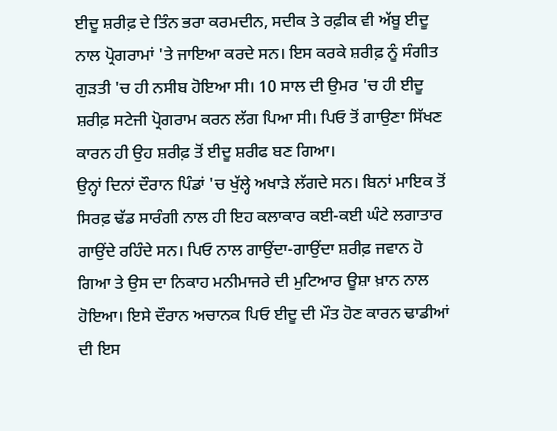ਈਦੂ ਸ਼ਰੀਫ਼ ਦੇ ਤਿੰਨ ਭਰਾ ਕਰਮਦੀਨ, ਸਦੀਕ ਤੇ ਰਫ਼ੀਕ ਵੀ ਅੱਬੂ ਈਦੂ ਨਾਲ ਪ੍ਰੋਗਰਾਮਾਂ 'ਤੇ ਜਾਇਆ ਕਰਦੇ ਸਨ। ਇਸ ਕਰਕੇ ਸ਼ਰੀਫ਼ ਨੂੰ ਸੰਗੀਤ ਗੁੜਤੀ 'ਚ ਹੀ ਨਸੀਬ ਹੋਇਆ ਸੀ। 10 ਸਾਲ ਦੀ ਉਮਰ 'ਚ ਹੀ ਈਦੂ ਸ਼ਰੀਫ਼ ਸਟੇਜੀ ਪ੍ਰੋਗਰਾਮ ਕਰਨ ਲੱਗ ਪਿਆ ਸੀ। ਪਿਓ ਤੋਂ ਗਾਉਣਾ ਸਿੱਖਣ ਕਾਰਨ ਹੀ ਉਹ ਸ਼ਰੀਫ਼ ਤੋਂ ਈਦੂ ਸ਼ਰੀਫ ਬਣ ਗਿਆ।
ਉਨ੍ਹਾਂ ਦਿਨਾਂ ਦੌਰਾਨ ਪਿੰਡਾਂ 'ਚ ਖੁੱਲ੍ਹੇ ਅਖਾੜੇ ਲੱਗਦੇ ਸਨ। ਬਿਨਾਂ ਮਾਇਕ ਤੋਂ ਸਿਰਫ਼ ਢੱਡ ਸਾਰੰਗੀ ਨਾਲ ਹੀ ਇਹ ਕਲਾਕਾਰ ਕਈ-ਕਈ ਘੰਟੇ ਲਗਾਤਾਰ ਗਾਉਂਦੇ ਰਹਿੰਦੇ ਸਨ। ਪਿਓ ਨਾਲ ਗਾਉਂਦਾ-ਗਾਉਂਦਾ ਸ਼ਰੀਫ਼ ਜਵਾਨ ਹੋ ਗਿਆ ਤੇ ਉਸ ਦਾ ਨਿਕਾਹ ਮਨੀਮਾਜਰੇ ਦੀ ਮੁਟਿਆਰ ਊਸ਼ਾ ਖ਼ਾਨ ਨਾਲ ਹੋਇਆ। ਇਸੇ ਦੌਰਾਨ ਅਚਾਨਕ ਪਿਓ ਈਦੂ ਦੀ ਮੌਤ ਹੋਣ ਕਾਰਨ ਢਾਡੀਆਂ ਦੀ ਇਸ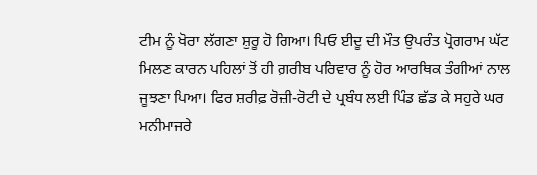ਟੀਮ ਨੂੰ ਖੋਰਾ ਲੱਗਣਾ ਸ਼ੁਰੂ ਹੋ ਗਿਆ। ਪਿਓ ਈਦੂ ਦੀ ਮੌਤ ਉਪਰੰਤ ਪ੍ਰੋਗਰਾਮ ਘੱਟ ਮਿਲਣ ਕਾਰਨ ਪਹਿਲਾਂ ਤੋਂ ਹੀ ਗ਼ਰੀਬ ਪਰਿਵਾਰ ਨੂੰ ਹੋਰ ਆਰਥਿਕ ਤੰਗੀਆਂ ਨਾਲ ਜੂਝਣਾ ਪਿਆ। ਫਿਰ ਸ਼ਰੀਫ਼ ਰੋਜ਼ੀ-ਰੋਟੀ ਦੇ ਪ੍ਰਬੰਧ ਲਈ ਪਿੰਡ ਛੱਡ ਕੇ ਸਹੁਰੇ ਘਰ ਮਨੀਮਾਜਰੇ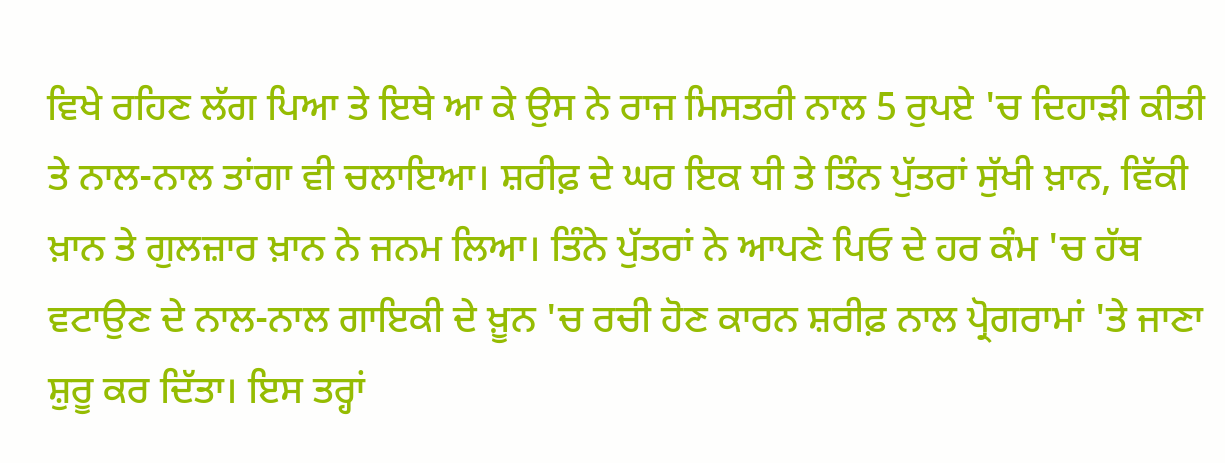ਵਿਖੇ ਰਹਿਣ ਲੱਗ ਪਿਆ ਤੇ ਇਥੇ ਆ ਕੇ ਉਸ ਨੇ ਰਾਜ ਮਿਸਤਰੀ ਨਾਲ 5 ਰੁਪਏ 'ਚ ਦਿਹਾੜੀ ਕੀਤੀ ਤੇ ਨਾਲ-ਨਾਲ ਤਾਂਗਾ ਵੀ ਚਲਾਇਆ। ਸ਼ਰੀਫ਼ ਦੇ ਘਰ ਇਕ ਧੀ ਤੇ ਤਿੰਨ ਪੁੱਤਰਾਂ ਸੁੱਖੀ ਖ਼ਾਨ, ਵਿੱਕੀ ਖ਼ਾਨ ਤੇ ਗੁਲਜ਼ਾਰ ਖ਼ਾਨ ਨੇ ਜਨਮ ਲਿਆ। ਤਿੰਨੇ ਪੁੱਤਰਾਂ ਨੇ ਆਪਣੇ ਪਿਓ ਦੇ ਹਰ ਕੰਮ 'ਚ ਹੱਥ ਵਟਾਉਣ ਦੇ ਨਾਲ-ਨਾਲ ਗਾਇਕੀ ਦੇ ਖ਼ੂਨ 'ਚ ਰਚੀ ਹੋਣ ਕਾਰਨ ਸ਼ਰੀਫ਼ ਨਾਲ ਪ੍ਰੋਗਰਾਮਾਂ 'ਤੇ ਜਾਣਾ ਸ਼ੁਰੂ ਕਰ ਦਿੱਤਾ। ਇਸ ਤਰ੍ਹਾਂ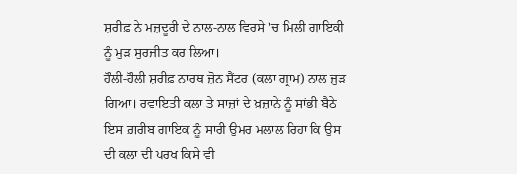ਸ਼ਰੀਫ਼ ਨੇ ਮਜ਼ਦੂਰੀ ਦੇ ਨਾਲ-ਨਾਲ ਵਿਰਸੇ 'ਚ ਮਿਲੀ ਗਾਇਕੀ ਨੂੰ ਮੁੜ ਸੁਰਜੀਤ ਕਰ ਲਿਆ।
ਹੌਲੀ-ਹੌਲੀ ਸ਼ਰੀਫ਼ ਨਾਰਥ ਜ਼ੋਨ ਸੈਂਟਰ (ਕਲਾ ਗ੍ਰਾਮ) ਨਾਲ ਜੁੜ ਗਿਆ। ਰਵਾਇਤੀ ਕਲਾ ਤੇ ਸਾਜ਼ਾਂ ਦੇ ਖ਼ਜ਼ਾਨੇ ਨੂੰ ਸਾਂਭੀ ਬੈਠੇ ਇਸ ਗ਼ਰੀਬ ਗਾਇਕ ਨੂੰ ਸਾਰੀ ਉਮਰ ਮਲਾਲ ਰਿਹਾ ਕਿ ਉਸ ਦੀ ਕਲਾ ਦੀ ਪਰਖ ਕਿਸੇ ਵੀ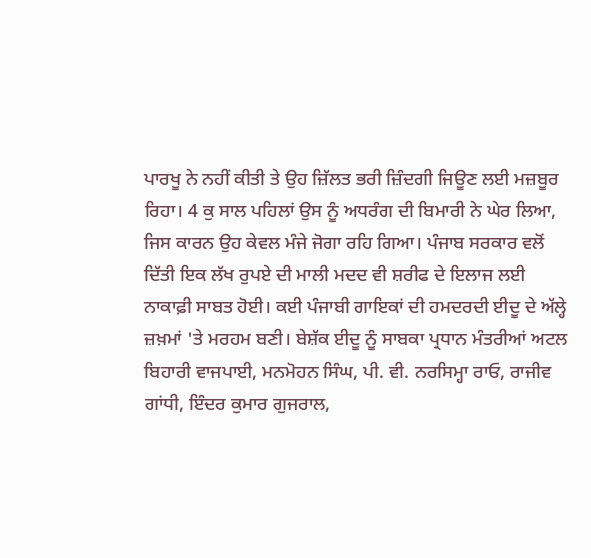ਪਾਰਖੂ ਨੇ ਨਹੀਂ ਕੀਤੀ ਤੇ ਉਹ ਜ਼ਿੱਲਤ ਭਰੀ ਜ਼ਿੰਦਗੀ ਜਿਊਣ ਲਈ ਮਜ਼ਬੂਰ ਰਿਹਾ। 4 ਕੁ ਸਾਲ ਪਹਿਲਾਂ ਉਸ ਨੂੰ ਅਧਰੰਗ ਦੀ ਬਿਮਾਰੀ ਨੇ ਘੇਰ ਲਿਆ, ਜਿਸ ਕਾਰਨ ਉਹ ਕੇਵਲ ਮੰਜੇ ਜੋਗਾ ਰਹਿ ਗਿਆ। ਪੰਜਾਬ ਸਰਕਾਰ ਵਲੋਂ ਦਿੱਤੀ ਇਕ ਲੱਖ ਰੁਪਏ ਦੀ ਮਾਲੀ ਮਦਦ ਵੀ ਸ਼ਰੀਫ ਦੇ ਇਲਾਜ ਲਈ ਨਾਕਾਫ਼ੀ ਸਾਬਤ ਹੋਈ। ਕਈ ਪੰਜਾਬੀ ਗਾਇਕਾਂ ਦੀ ਹਮਦਰਦੀ ਈਦੂ ਦੇ ਅੱਲ੍ਹੇ ਜ਼ਖ਼ਮਾਂ 'ਤੇ ਮਰਹਮ ਬਣੀ। ਬੇਸ਼ੱਕ ਈਦੂ ਨੂੰ ਸਾਬਕਾ ਪ੍ਰਧਾਨ ਮੰਤਰੀਆਂ ਅਟਲ ਬਿਹਾਰੀ ਵਾਜਪਾਈ, ਮਨਮੋਹਨ ਸਿੰਘ, ਪੀ. ਵੀ. ਨਰਸਿਮ੍ਹਾ ਰਾਓ, ਰਾਜੀਵ ਗਾਂਧੀ, ਇੰਦਰ ਕੁਮਾਰ ਗੁਜਰਾਲ,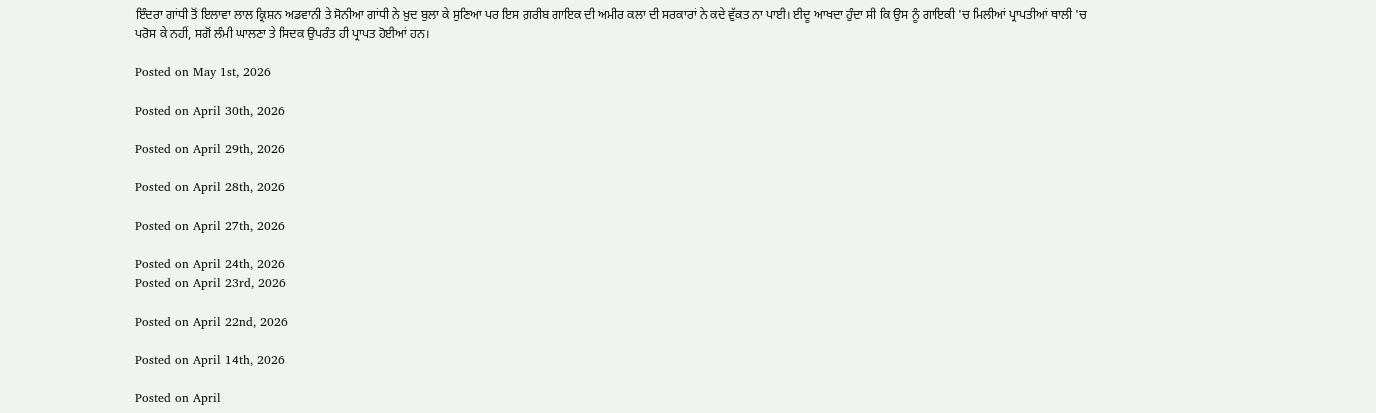ਇੰਦਰਾ ਗਾਂਧੀ ਤੋਂ ਇਲਾਵਾ ਲਾਲ ਕ੍ਰਿਸ਼ਨ ਅਡਵਾਨੀ ਤੇ ਸੋਨੀਆ ਗਾਂਧੀ ਨੇ ਖ਼ੁਦ ਬੁਲਾ ਕੇ ਸੁਣਿਆ ਪਰ ਇਸ ਗ਼ਰੀਬ ਗਾਇਕ ਦੀ ਅਮੀਰ ਕਲਾ ਦੀ ਸਰਕਾਰਾਂ ਨੇ ਕਦੇ ਵੁੱਕਤ ਨਾ ਪਾਈ। ਈਦੂ ਆਖਦਾ ਹੁੰਦਾ ਸੀ ਕਿ ਉਸ ਨੂੰ ਗਾਇਕੀ 'ਚ ਮਿਲੀਆਂ ਪ੍ਰਾਪਤੀਆਂ ਥਾਲੀ 'ਚ ਪਰੋਸ ਕੇ ਨਹੀਂ, ਸਗੋਂ ਲੰਮੀ ਘਾਲਣਾ ਤੇ ਸਿਦਕ ਉਪਰੰਤ ਹੀ ਪ੍ਰਾਪਤ ਹੋਈਆਂ ਹਨ।

Posted on May 1st, 2026

Posted on April 30th, 2026

Posted on April 29th, 2026

Posted on April 28th, 2026

Posted on April 27th, 2026

Posted on April 24th, 2026
Posted on April 23rd, 2026

Posted on April 22nd, 2026

Posted on April 14th, 2026

Posted on April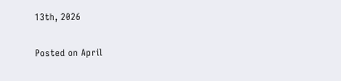13th, 2026

Posted on April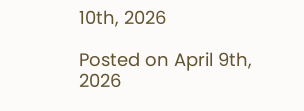10th, 2026

Posted on April 9th, 2026